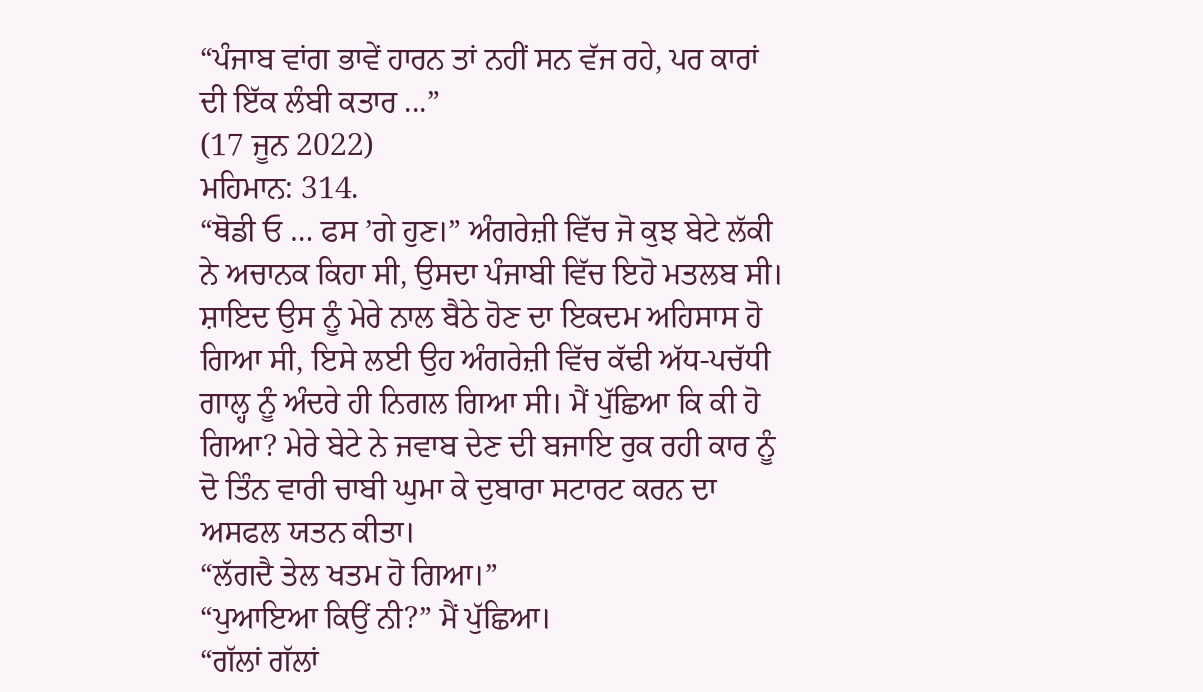“ਪੰਜਾਬ ਵਾਂਗ ਭਾਵੇਂ ਹਾਰਨ ਤਾਂ ਨਹੀਂ ਸਨ ਵੱਜ ਰਹੇ, ਪਰ ਕਾਰਾਂ ਦੀ ਇੱਕ ਲੰਬੀ ਕਤਾਰ ...”
(17 ਜੂਨ 2022)
ਮਹਿਮਾਨ: 314.
“ਥੋਡੀ ਓ … ਫਸ ’ਗੇ ਹੁਣ।” ਅੰਗਰੇਜ਼ੀ ਵਿੱਚ ਜੋ ਕੁਝ ਬੇਟੇ ਲੱਕੀ ਨੇ ਅਚਾਨਕ ਕਿਹਾ ਸੀ, ਉਸਦਾ ਪੰਜਾਬੀ ਵਿੱਚ ਇਹੋ ਮਤਲਬ ਸੀ। ਸ਼ਾਇਦ ਉਸ ਨੂੰ ਮੇਰੇ ਨਾਲ ਬੈਠੇ ਹੋਣ ਦਾ ਇਕਦਮ ਅਹਿਸਾਸ ਹੋ ਗਿਆ ਸੀ, ਇਸੇ ਲਈ ਉਹ ਅੰਗਰੇਜ਼ੀ ਵਿੱਚ ਕੱਢੀ ਅੱਧ-ਪਚੱਧੀ ਗਾਲ੍ਹ ਨੂੰ ਅੰਦਰੇ ਹੀ ਨਿਗਲ ਗਿਆ ਸੀ। ਮੈਂ ਪੁੱਛਿਆ ਕਿ ਕੀ ਹੋ ਗਿਆ? ਮੇਰੇ ਬੇਟੇ ਨੇ ਜਵਾਬ ਦੇਣ ਦੀ ਬਜਾਇ ਰੁਕ ਰਹੀ ਕਾਰ ਨੂੰ ਦੋ ਤਿੰਨ ਵਾਰੀ ਚਾਬੀ ਘੁਮਾ ਕੇ ਦੁਬਾਰਾ ਸਟਾਰਟ ਕਰਨ ਦਾ ਅਸਫਲ ਯਤਨ ਕੀਤਾ।
“ਲੱਗਦੈ ਤੇਲ ਖਤਮ ਹੋ ਗਿਆ।”
“ਪੁਆਇਆ ਕਿਉਂ ਨੀ?” ਮੈਂ ਪੁੱਛਿਆ।
“ਗੱਲਾਂ ਗੱਲਾਂ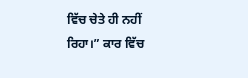ਵਿੱਚ ਚੇਤੇ ਹੀ ਨਹੀਂ ਰਿਹਾ।” ਕਾਰ ਵਿੱਚ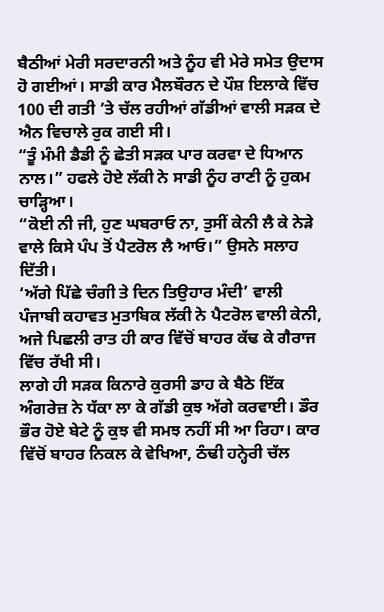ਬੈਠੀਆਂ ਮੇਰੀ ਸਰਦਾਰਨੀ ਅਤੇ ਨੂੰਹ ਵੀ ਮੇਰੇ ਸਮੇਤ ਉਦਾਸ ਹੋ ਗਈਆਂ। ਸਾਡੀ ਕਾਰ ਮੈਲਬੌਰਨ ਦੇ ਪੌਸ਼ ਇਲਾਕੇ ਵਿੱਚ 100 ਦੀ ਗਤੀ ’ਤੇ ਚੱਲ ਰਹੀਆਂ ਗੱਡੀਆਂ ਵਾਲੀ ਸੜਕ ਦੇ ਐਨ ਵਿਚਾਲੇ ਰੁਕ ਗਈ ਸੀ।
“ਤੂੰ ਮੰਮੀ ਡੈਡੀ ਨੂੰ ਛੇਤੀ ਸੜਕ ਪਾਰ ਕਰਵਾ ਦੇ ਧਿਆਨ ਨਾਲ।” ਹਫਲੇ ਹੋਏ ਲੱਕੀ ਨੇ ਸਾਡੀ ਨੂੰਹ ਰਾਣੀ ਨੂੰ ਹੁਕਮ ਚਾੜ੍ਹਿਆ।
“ਕੋਈ ਨੀ ਜੀ, ਹੁਣ ਘਬਰਾਓ ਨਾ, ਤੁਸੀਂ ਕੇਨੀ ਲੈ ਕੇ ਨੇੜੇ ਵਾਲੇ ਕਿਸੇ ਪੰਪ ਤੋਂ ਪੈਟਰੋਲ ਲੈ ਆਓ।” ਉਸਨੇ ਸਲਾਹ ਦਿੱਤੀ।
‘ਅੱਗੇ ਪਿੱਛੇ ਚੰਗੀ ਤੇ ਦਿਨ ਤਿਉਹਾਰ ਮੰਦੀ’ ਵਾਲੀ ਪੰਜਾਬੀ ਕਹਾਵਤ ਮੁਤਾਬਿਕ ਲੱਕੀ ਨੇ ਪੈਟਰੋਲ ਵਾਲੀ ਕੇਨੀ, ਅਜੇ ਪਿਛਲੀ ਰਾਤ ਹੀ ਕਾਰ ਵਿੱਚੋਂ ਬਾਹਰ ਕੱਢ ਕੇ ਗੈਰਾਜ ਵਿੱਚ ਰੱਖੀ ਸੀ।
ਲਾਗੇ ਹੀ ਸੜਕ ਕਿਨਾਰੇ ਕੁਰਸੀ ਡਾਹ ਕੇ ਬੈਠੇ ਇੱਕ ਅੰਗਰੇਜ਼ ਨੇ ਧੱਕਾ ਲਾ ਕੇ ਗੱਡੀ ਕੁਝ ਅੱਗੇ ਕਰਵਾਈ। ਡੌਰ ਭੌਰ ਹੋਏ ਬੇਟੇ ਨੂੰ ਕੁਝ ਵੀ ਸਮਝ ਨਹੀਂ ਸੀ ਆ ਰਿਹਾ। ਕਾਰ ਵਿੱਚੋਂ ਬਾਹਰ ਨਿਕਲ ਕੇ ਵੇਖਿਆ, ਠੰਢੀ ਹਨ੍ਹੇਰੀ ਚੱਲ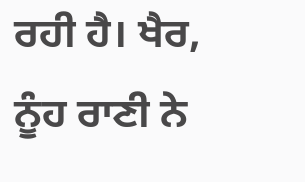ਰਹੀ ਹੈ। ਖੈਰ, ਨੂੰਹ ਰਾਣੀ ਨੇ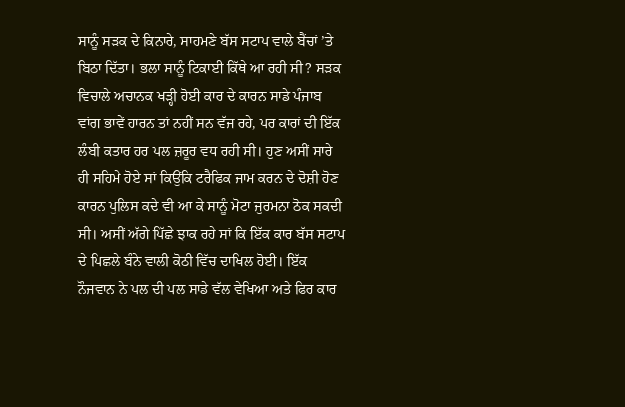ਸਾਨੂੰ ਸੜਕ ਦੇ ਕਿਨਾਰੇ, ਸਾਹਮਣੇ ਬੱਸ ਸਟਾਪ ਵਾਲੇ ਬੈਂਚਾਂ ’ਤੇ ਬਿਠਾ ਦਿੱਤਾ। ਭਲਾ ਸਾਨੂੰ ਟਿਕਾਈ ਕਿੱਥੇ ਆ ਰਹੀ ਸੀ? ਸੜਕ ਵਿਚਾਲੇ ਅਚਾਨਕ ਖੜ੍ਹੀ ਹੋਈ ਕਾਰ ਦੇ ਕਾਰਨ ਸਾਡੇ ਪੰਜਾਬ ਵਾਂਗ ਭਾਵੇਂ ਹਾਰਨ ਤਾਂ ਨਹੀਂ ਸਨ ਵੱਜ ਰਹੇ, ਪਰ ਕਾਰਾਂ ਦੀ ਇੱਕ ਲੰਬੀ ਕਤਾਰ ਹਰ ਪਲ ਜ਼ਰੂਰ ਵਧ ਰਹੀ ਸੀ। ਹੁਣ ਅਸੀਂ ਸਾਰੇ ਹੀ ਸਹਿਮੇ ਹੋਏ ਸਾਂ ਕਿਉਂਕਿ ਟਰੈਫਿਕ ਜਾਮ ਕਰਨ ਦੇ ਦੋਸ਼ੀ ਹੋਣ ਕਾਰਨ ਪੁਲਿਸ ਕਦੇ ਵੀ ਆ ਕੇ ਸਾਨੂੰ ਮੋਟਾ ਜੁਰਮਨਾ ਠੋਕ ਸਕਦੀ ਸੀ। ਅਸੀਂ ਅੱਗੇ ਪਿੱਛੇ ਝਾਕ ਰਹੇ ਸਾਂ ਕਿ ਇੱਕ ਕਾਰ ਬੱਸ ਸਟਾਪ ਦੇ ਪਿਛਲੇ ਬੰਨੇ ਵਾਲੀ ਕੋਠੀ ਵਿੱਚ ਦਾਖਿਲ ਹੋਈ। ਇੱਕ ਨੌਜਵਾਨ ਨੇ ਪਲ ਦੀ ਪਲ ਸਾਡੇ ਵੱਲ ਵੇਖਿਆ ਅਤੇ ਫਿਰ ਕਾਰ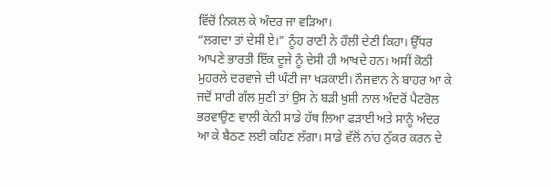ਵਿੱਚੋਂ ਨਿਕਲ ਕੇ ਅੰਦਰ ਜਾ ਵੜਿਆ।
“ਲਗਦਾ ਤਾਂ ਦੇਸੀ ਏ।” ਨੂੰਹ ਰਾਣੀ ਨੇ ਹੌਲੀ ਦੇਣੀ ਕਿਹਾ। ਉੱਧਰ ਆਪਣੇ ਭਾਰਤੀ ਇੱਕ ਦੂਜੇ ਨੂੰ ਦੇਸੀ ਹੀ ਆਖਦੇ ਹਨ। ਅਸੀਂ ਕੋਠੀ ਮੁਹਰਲੇ ਦਰਵਾਜੇ ਦੀ ਘੰਟੀ ਜਾ ਖੜਕਾਈ। ਨੌਜਵਾਨ ਨੇ ਬਾਹਰ ਆ ਕੇ ਜਦੋਂ ਸਾਰੀ ਗੱਲ ਸੁਣੀ ਤਾਂ ਉਸ ਨੇ ਬੜੀ ਖੁਸ਼ੀ ਨਾਲ ਅੰਦਰੋਂ ਪੈਟਰੋਲ ਭਰਵਾਉਣ ਵਾਲੀ ਕੇਨੀ ਸਾਡੇ ਹੱਥ ਲਿਆ ਫੜਾਈ ਅਤੇ ਸਾਨੂੰ ਅੰਦਰ ਆ ਕੇ ਬੈਠਣ ਲਈ ਕਹਿਣ ਲੱਗਾ। ਸਾਡੇ ਵੱਲੋਂ ਨਾਂਹ ਨੁੱਕਰ ਕਰਨ ਦੇ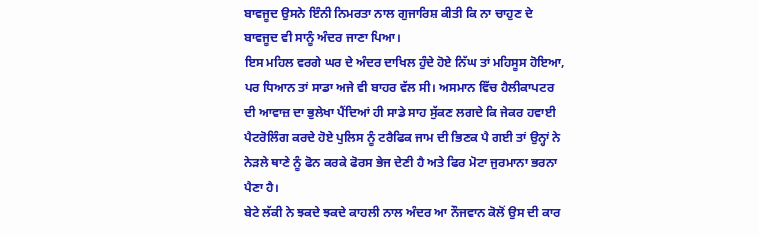ਬਾਵਜੂਦ ਉਸਨੇ ਇੰਨੀ ਨਿਮਰਤਾ ਨਾਲ ਗੁਜਾਰਿਸ਼ ਕੀਤੀ ਕਿ ਨਾ ਚਾਹੁਣ ਦੇ ਬਾਵਜੂਦ ਵੀ ਸਾਨੂੰ ਅੰਦਰ ਜਾਣਾ ਪਿਆ।
ਇਸ ਮਹਿਲ ਵਰਗੇ ਘਰ ਦੇ ਅੰਦਰ ਦਾਖਿਲ ਹੁੰਦੇ ਹੋਏ ਨਿੱਘ ਤਾਂ ਮਹਿਸੂਸ ਹੋਇਆ, ਪਰ ਧਿਆਨ ਤਾਂ ਸਾਡਾ ਅਜੇ ਵੀ ਬਾਹਰ ਵੱਲ ਸੀ। ਅਸਮਾਨ ਵਿੱਚ ਹੈਲੀਕਾਪਟਰ ਦੀ ਆਵਾਜ਼ ਦਾ ਭੁਲੇਖਾ ਪੈਂਦਿਆਂ ਹੀ ਸਾਡੇ ਸਾਹ ਸੁੱਕਣ ਲਗਦੇ ਕਿ ਜੇਕਰ ਹਵਾਈ ਪੈਟਰੋਲਿੰਗ ਕਰਦੇ ਹੋਏ ਪੁਲਿਸ ਨੂੰ ਟਰੈਫਿਕ ਜਾਮ ਦੀ ਭਿਣਕ ਪੈ ਗਈ ਤਾਂ ਉਨ੍ਹਾਂ ਨੇ ਨੇੜਲੇ ਥਾਣੇ ਨੂੰ ਫੋਨ ਕਰਕੇ ਫੋਰਸ ਭੇਜ ਦੇਣੀ ਹੈ ਅਤੇ ਫਿਰ ਮੋਟਾ ਜੁਰਮਾਨਾ ਭਰਨਾ ਪੈਣਾ ਹੈ।
ਬੇਟੇ ਲੱਕੀ ਨੇ ਝਕਦੇ ਝਕਦੇ ਕਾਹਲੀ ਨਾਲ ਅੰਦਰ ਆ ਨੌਜਵਾਨ ਕੋਲੋਂ ਉਸ ਦੀ ਕਾਰ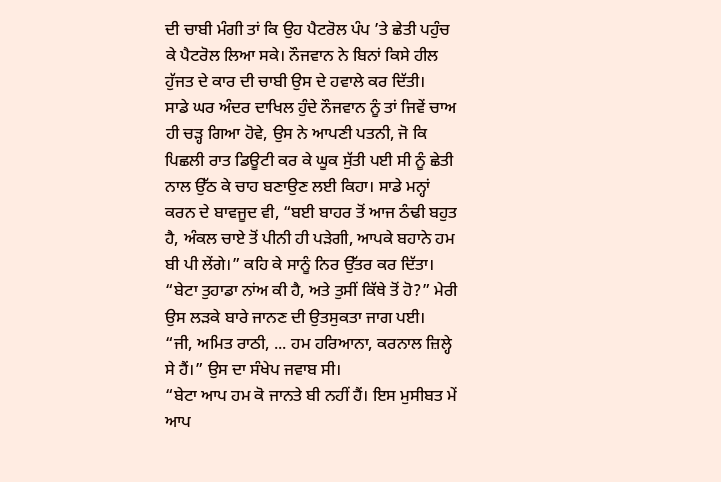ਦੀ ਚਾਬੀ ਮੰਗੀ ਤਾਂ ਕਿ ਉਹ ਪੈਟਰੋਲ ਪੰਪ ’ਤੇ ਛੇਤੀ ਪਹੁੰਚ ਕੇ ਪੈਟਰੋਲ ਲਿਆ ਸਕੇ। ਨੌਜਵਾਨ ਨੇ ਬਿਨਾਂ ਕਿਸੇ ਹੀਲ ਹੁੱਜਤ ਦੇ ਕਾਰ ਦੀ ਚਾਬੀ ਉਸ ਦੇ ਹਵਾਲੇ ਕਰ ਦਿੱਤੀ।
ਸਾਡੇ ਘਰ ਅੰਦਰ ਦਾਖਿਲ ਹੁੰਦੇ ਨੌਜਵਾਨ ਨੂੰ ਤਾਂ ਜਿਵੇਂ ਚਾਅ ਹੀ ਚੜ੍ਹ ਗਿਆ ਹੋਵੇ, ਉਸ ਨੇ ਆਪਣੀ ਪਤਨੀ, ਜੋ ਕਿ ਪਿਛਲੀ ਰਾਤ ਡਿਊਟੀ ਕਰ ਕੇ ਘੂਕ ਸੁੱਤੀ ਪਈ ਸੀ ਨੂੰ ਛੇਤੀ ਨਾਲ ਉੱਠ ਕੇ ਚਾਹ ਬਣਾਉਣ ਲਈ ਕਿਹਾ। ਸਾਡੇ ਮਨ੍ਹਾਂ ਕਰਨ ਦੇ ਬਾਵਜੂਦ ਵੀ, “ਬਈ ਬਾਹਰ ਤੋਂ ਆਜ ਠੰਢੀ ਬਹੁਤ ਹੈ, ਅੰਕਲ ਚਾਏ ਤੋਂ ਪੀਨੀ ਹੀ ਪੜੇਗੀ, ਆਪਕੇ ਬਹਾਨੇ ਹਮ ਬੀ ਪੀ ਲੇਂਗੇ।” ਕਹਿ ਕੇ ਸਾਨੂੰ ਨਿਰ ਉੱਤਰ ਕਰ ਦਿੱਤਾ।
“ਬੇਟਾ ਤੁਹਾਡਾ ਨਾਂਅ ਕੀ ਹੈ, ਅਤੇ ਤੁਸੀਂ ਕਿੱਥੇ ਤੋਂ ਹੋ?” ਮੇਰੀ ਉਸ ਲੜਕੇ ਬਾਰੇ ਜਾਨਣ ਦੀ ਉਤਸੁਕਤਾ ਜਾਗ ਪਈ।
“ਜੀ, ਅਮਿਤ ਰਾਠੀ, ... ਹਮ ਹਰਿਆਨਾ, ਕਰਨਾਲ ਜ਼ਿਲ੍ਹੇ ਸੇ ਹੈਂ।” ਉਸ ਦਾ ਸੰਖੇਪ ਜਵਾਬ ਸੀ।
“ਬੇਟਾ ਆਪ ਹਮ ਕੋ ਜਾਨਤੇ ਬੀ ਨਹੀਂ ਹੈਂ। ਇਸ ਮੁਸੀਬਤ ਮੇਂ ਆਪ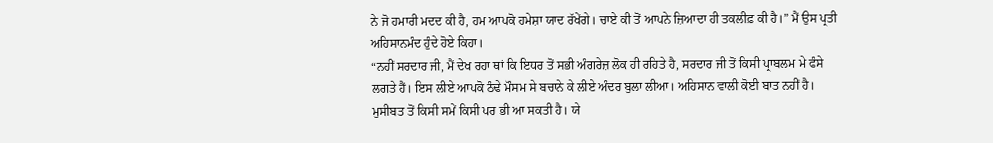ਨੇ ਜੋ ਹਮਾਰੀ ਮਦਦ ਕੀ ਹੈ, ਹਮ ਆਪਕੋ ਹਮੇਸ਼ਾ ਯਾਦ ਰੱਖੇਂਗੇ। ਚਾਏ ਕੀ ਤੋਂ ਆਪਨੇ ਜ਼ਿਆਦਾ ਹੀ ਤਕਲੀਫ਼ ਕੀ ਹੈ।” ਮੈਂ ਉਸ ਪ੍ਰਤੀ ਅਹਿਸਾਨਮੰਦ ਹੁੰਦੇ ਹੋਏ ਕਿਹਾ।
“ਨਹੀਂ ਸਰਦਾਰ ਜੀ, ਮੈਂ ਦੇਖ ਰਹਾ ਥਾਂ ਕਿ ਇਧਰ ਤੋਂ ਸਭੀ ਅੰਗਰੇਜ਼ ਲੋਕ ਹੀ ਰਹਿਤੇ ਹੈ, ਸਰਦਾਰ ਜੀ ਤੋਂ ਕਿਸੀ ਪ੍ਰਾਬਲਮ ਮੇ ਫੰਸੇ ਲਗਤੇ ਹੈਂ। ਇਸ ਲੀਏ ਆਪਕੋ ਠੰਢੇ ਮੌਸਮ ਸੇ ਬਚਾਨੇ ਕੇ ਲੀਏ ਅੰਦਰ ਬੁਲਾ ਲੀਆ। ਅਹਿਸਾਨ ਵਾਲੀ ਕੋਈ ਬਾਤ ਨਹੀਂ ਹੈ। ਮੁਸੀਬਤ ਤੋਂ ਕਿਸੀ ਸਮੇਂ ਕਿਸੀ ਪਰ ਭੀ ਆ ਸਕਤੀ ਹੈ। ਯੇ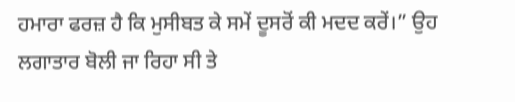ਹਮਾਰਾ ਫਰਜ਼ ਹੈ ਕਿ ਮੁਸੀਬਤ ਕੇ ਸਮੇਂ ਦੂਸਰੋਂ ਕੀ ਮਦਦ ਕਰੇਂ।” ਉਹ ਲਗਾਤਾਰ ਬੋਲੀ ਜਾ ਰਿਹਾ ਸੀ ਤੇ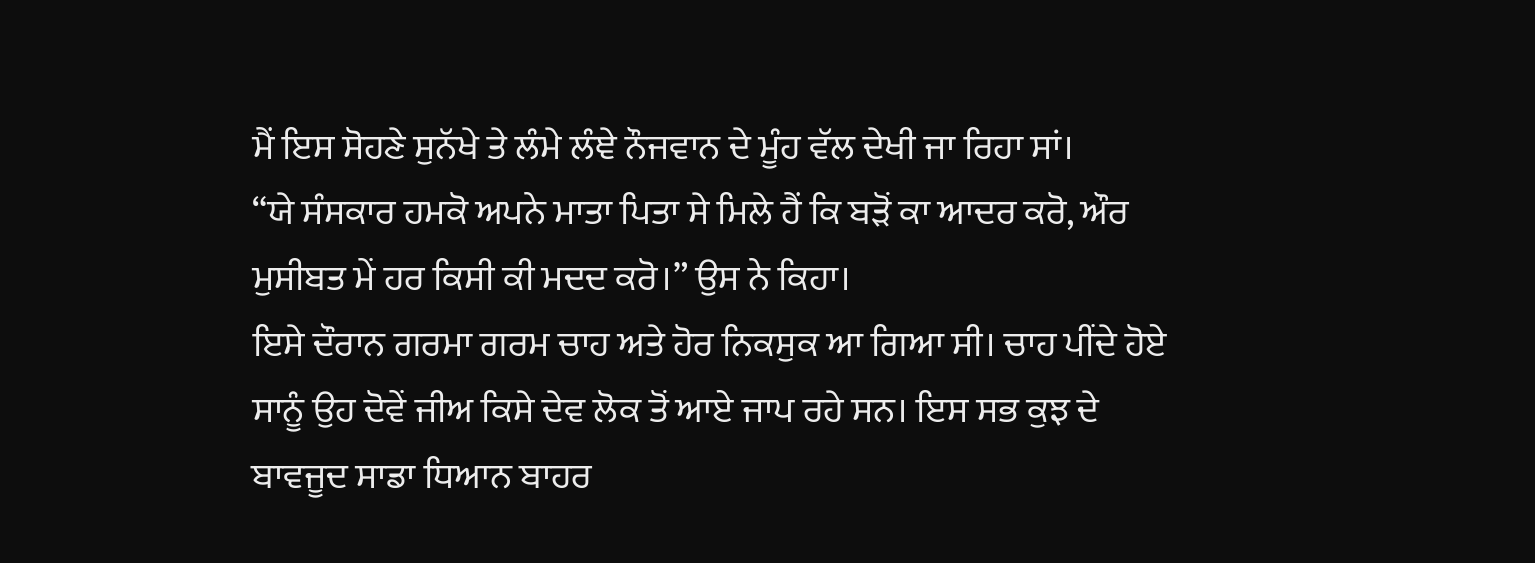ਮੈਂ ਇਸ ਸੋਹਣੇ ਸੁਨੱਖੇ ਤੇ ਲੰਮੇ ਲੰਞੇ ਨੌਜਵਾਨ ਦੇ ਮੂੰਹ ਵੱਲ ਦੇਖੀ ਜਾ ਰਿਹਾ ਸਾਂ।
“ਯੇ ਸੰਸਕਾਰ ਹਮਕੋ ਅਪਨੇ ਮਾਤਾ ਪਿਤਾ ਸੇ ਮਿਲੇ ਹੈਂ ਕਿ ਬੜੋਂ ਕਾ ਆਦਰ ਕਰੋ, ਔਰ ਮੁਸੀਬਤ ਮੇਂ ਹਰ ਕਿਸੀ ਕੀ ਮਦਦ ਕਰੋ।” ਉਸ ਨੇ ਕਿਹਾ।
ਇਸੇ ਦੌਰਾਨ ਗਰਮਾ ਗਰਮ ਚਾਹ ਅਤੇ ਹੋਰ ਨਿਕਸੁਕ ਆ ਗਿਆ ਸੀ। ਚਾਹ ਪੀਂਦੇ ਹੋਏ ਸਾਨੂੰ ਉਹ ਦੋਵੇਂ ਜੀਅ ਕਿਸੇ ਦੇਵ ਲੋਕ ਤੋਂ ਆਏ ਜਾਪ ਰਹੇ ਸਨ। ਇਸ ਸਭ ਕੁਝ ਦੇ ਬਾਵਜੂਦ ਸਾਡਾ ਧਿਆਨ ਬਾਹਰ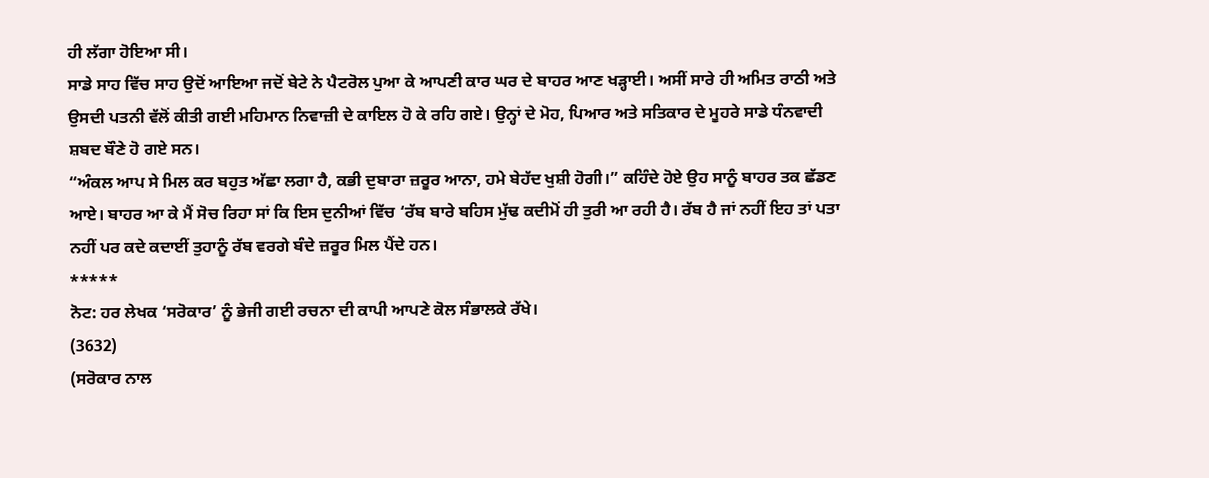ਹੀ ਲੱਗਾ ਹੋਇਆ ਸੀ।
ਸਾਡੇ ਸਾਹ ਵਿੱਚ ਸਾਹ ਉਦੋਂ ਆਇਆ ਜਦੋਂ ਬੇਟੇ ਨੇ ਪੈਟਰੋਲ ਪੁਆ ਕੇ ਆਪਣੀ ਕਾਰ ਘਰ ਦੇ ਬਾਹਰ ਆਣ ਖੜ੍ਹਾਈ। ਅਸੀਂ ਸਾਰੇ ਹੀ ਅਮਿਤ ਰਾਠੀ ਅਤੇ ਉਸਦੀ ਪਤਨੀ ਵੱਲੋਂ ਕੀਤੀ ਗਈ ਮਹਿਮਾਨ ਨਿਵਾਜ਼ੀ ਦੇ ਕਾਇਲ ਹੋ ਕੇ ਰਹਿ ਗਏ। ਉਨ੍ਹਾਂ ਦੇ ਮੋਹ, ਪਿਆਰ ਅਤੇ ਸਤਿਕਾਰ ਦੇ ਮੂਹਰੇ ਸਾਡੇ ਧੰਨਵਾਦੀ ਸ਼ਬਦ ਬੌਣੇ ਹੋ ਗਏ ਸਨ।
“ਅੰਕਲ ਆਪ ਸੇ ਮਿਲ ਕਰ ਬਹੁਤ ਅੱਛਾ ਲਗਾ ਹੈ, ਕਭੀ ਦੁਬਾਰਾ ਜ਼ਰੂਰ ਆਨਾ, ਹਮੇ ਬੇਹੱਦ ਖੁਸ਼ੀ ਹੋਗੀ।” ਕਹਿੰਦੇ ਹੋਏ ਉਹ ਸਾਨੂੰ ਬਾਹਰ ਤਕ ਛੱਡਣ ਆਏ। ਬਾਹਰ ਆ ਕੇ ਮੈਂ ਸੋਚ ਰਿਹਾ ਸਾਂ ਕਿ ਇਸ ਦੁਨੀਆਂ ਵਿੱਚ ‘ਰੱਬ ਬਾਰੇ ਬਹਿਸ ਮੁੱਢ ਕਦੀਮੋਂ ਹੀ ਤੁਰੀ ਆ ਰਹੀ ਹੈ। ਰੱਬ ਹੈ ਜਾਂ ਨਹੀਂ ਇਹ ਤਾਂ ਪਤਾ ਨਹੀਂ ਪਰ ਕਦੇ ਕਦਾਈਂ ਤੁਹਾਨੂੰ ਰੱਬ ਵਰਗੇ ਬੰਦੇ ਜ਼ਰੂਰ ਮਿਲ ਪੈਂਦੇ ਹਨ।
*****
ਨੋਟ: ਹਰ ਲੇਖਕ ‘ਸਰੋਕਾਰ’ ਨੂੰ ਭੇਜੀ ਗਈ ਰਚਨਾ ਦੀ ਕਾਪੀ ਆਪਣੇ ਕੋਲ ਸੰਭਾਲਕੇ ਰੱਖੇ।
(3632)
(ਸਰੋਕਾਰ ਨਾਲ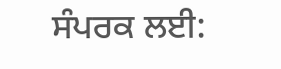ਸੰਪਰਕ ਲਈ: